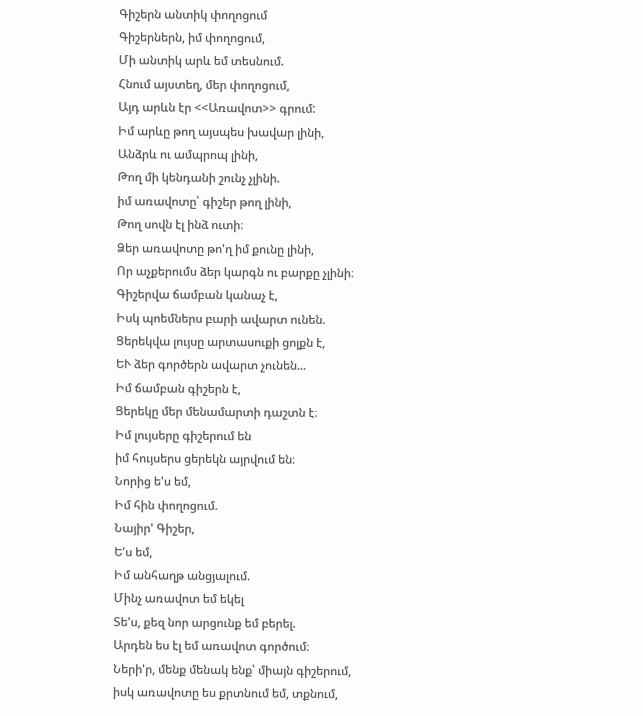Գիշերն անտիկ փողոցում
Գիշերներն, իմ փողոցում,
Մի անտիկ արև եմ տեսնում.
Հնում այստեղ, մեր փողոցում,
Այդ արևն էր <<Առավոտ>> գրում:
Իմ արևը թող այսպես խավար լինի,
Անձրև ու ամպրոպ լինի,
Թող մի կենդանի շունչ չլինի.
իմ առավոտը՝ գիշեր թող լինի,
Թող սովն էլ ինձ ուտի։
Ձեր առավոտը թո'ղ իմ քունը լինի,
Որ աչքերումս ձեր կարգն ու բարքը չլինի։
Գիշերվա ճամբան կանաչ է,
Իսկ պոեմներս բարի ավարտ ունեն.
Ցերեկվա լույսը արտասուքի ցոլքն է,
ԵՒ ձեր գործերն ավարտ չունեն...
Իմ ճամբան գիշերն է,
Ցերեկը մեր մենամարտի դաշտն է։
Իմ լույսերը գիշերում են
իմ հույսերս ցերեկն այրվում են։
Նորից ե'ս եմ,
Իմ հին փողոցում.
Նայիր' Գիշեր,
Ե'ս եմ,
Իմ անհաղթ անցյալում.
Մինչ առավոտ եմ եկել
Տե'ս, քեզ նոր արցունք եմ բերել.
Արդեն ես էլ եմ առավոտ գործում։
Ների'ր, մենք մենակ ենք՝ միայն գիշերում,
իսկ առավոտը ես քրտնում եմ, տքնում,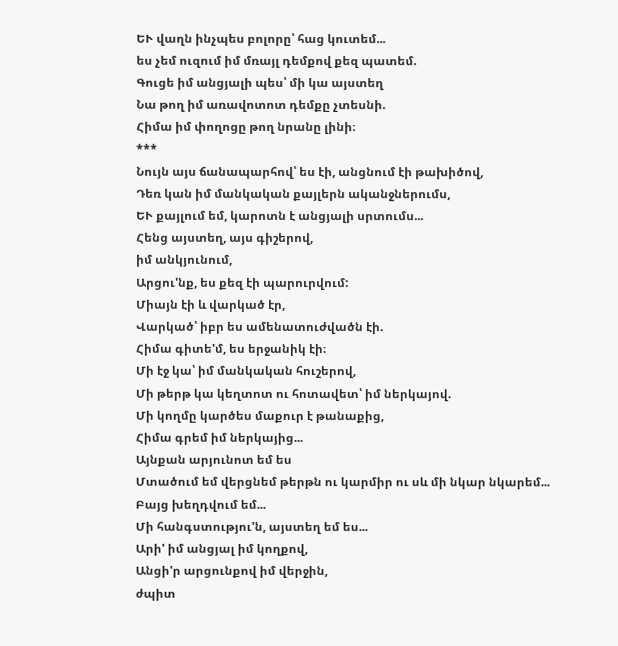ԵՒ վաղն ինչպես բոլորը՝ հաց կուտեմ...
ես չեմ ուզում իմ մռայլ դեմքով քեզ պատեմ.
Գուցե իմ անցյալի պես՝ մի կա այստեղ
Նա թող իմ առավոտոտ դեմքը չտեսնի.
Հիմա իմ փողոցը թող նրանը լինի։
***
Նույն այս ճանապարհով՝ ես էի, անցնում էի թախիծով,
Դեռ կան իմ մանկական քայլերն ականջներումս,
ԵՒ քայլում եմ, կարոտն է անցյալի սրտումս...
Հենց այստեղ, այս գիշերով,
իմ անկյունում,
Արցու'նք, ես քեզ էի պարուրվում:
Միայն էի և վարկած էր,
Վարկած՝ իբր ես ամենատուժվածն էի.
Հիմա գիտե'մ, ես երջանիկ էի։
Մի էջ կա՝ իմ մանկական հուշերով,
Մի թերթ կա կեղտոտ ու հոտավետ՝ իմ ներկայով.
Մի կողմը կարծես մաքուր է թանաքից,
Հիմա գրեմ իմ ներկայից...
Այնքան արյունոտ եմ ես
Մտածում եմ վերցնեմ թերթն ու կարմիր ու սև մի նկար նկարեմ...
Բայց խեղդվում եմ...
Մի հանգստությու'ն, այստեղ եմ ես...
Արի' իմ անցյալ իմ կողքով,
Անցի'ր արցունքով իմ վերջին,
ժպիտ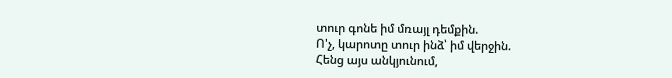տուր գոնե իմ մռայլ դեմքին.
Ո'չ, կարոտը տուր ինձ՝ իմ վերջին.
Հենց այս անկյունում,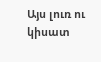Այս լուռ ու կիսատ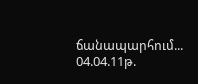ճանապարհում...
04.04.11թ.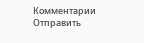Комментарии
Отправить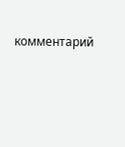комментарий